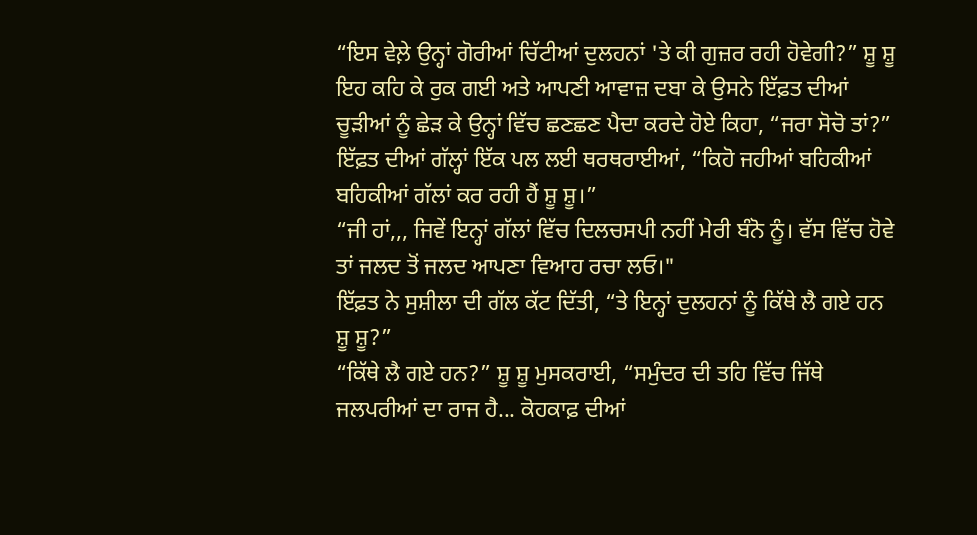“ਇਸ ਵੇਲ਼ੇ ਉਨ੍ਹਾਂ ਗੋਰੀਆਂ ਚਿੱਟੀਆਂ ਦੁਲਹਨਾਂ 'ਤੇ ਕੀ ਗੁਜ਼ਰ ਰਹੀ ਹੋਵੇਗੀ?” ਸ਼ੂ ਸ਼ੂ ਇਹ ਕਹਿ ਕੇ ਰੁਕ ਗਈ ਅਤੇ ਆਪਣੀ ਆਵਾਜ਼ ਦਬਾ ਕੇ ਉਸਨੇ ਇੱਫ਼ਤ ਦੀਆਂ ਚੂੜੀਆਂ ਨੂੰ ਛੇੜ ਕੇ ਉਨ੍ਹਾਂ ਵਿੱਚ ਛਣਛਣ ਪੈਦਾ ਕਰਦੇ ਹੋਏ ਕਿਹਾ, “ਜਰਾ ਸੋਚੋ ਤਾਂ?”
ਇੱਫ਼ਤ ਦੀਆਂ ਗੱਲ੍ਹਾਂ ਇੱਕ ਪਲ ਲਈ ਥਰਥਰਾਈਆਂ, “ਕਿਹੋ ਜਹੀਆਂ ਬਹਿਕੀਆਂ ਬਹਿਕੀਆਂ ਗੱਲਾਂ ਕਰ ਰਹੀ ਹੈਂ ਸ਼ੂ ਸ਼ੂ।”
“ਜੀ ਹਾਂ,,, ਜਿਵੇਂ ਇਨ੍ਹਾਂ ਗੱਲਾਂ ਵਿੱਚ ਦਿਲਚਸਪੀ ਨਹੀਂ ਮੇਰੀ ਬੰਨੋ ਨੂੰ। ਵੱਸ ਵਿੱਚ ਹੋਵੇ ਤਾਂ ਜਲਦ ਤੋਂ ਜਲਦ ਆਪਣਾ ਵਿਆਹ ਰਚਾ ਲਓ।"
ਇੱਫ਼ਤ ਨੇ ਸੁਸ਼ੀਲਾ ਦੀ ਗੱਲ ਕੱਟ ਦਿੱਤੀ, “ਤੇ ਇਨ੍ਹਾਂ ਦੁਲਹਨਾਂ ਨੂੰ ਕਿੱਥੇ ਲੈ ਗਏ ਹਨ ਸ਼ੂ ਸ਼ੂ?”
“ਕਿੱਥੇ ਲੈ ਗਏ ਹਨ?” ਸ਼ੂ ਸ਼ੂ ਮੁਸਕਰਾਈ, “ਸਮੁੰਦਰ ਦੀ ਤਹਿ ਵਿੱਚ ਜਿੱਥੇ ਜਲਪਰੀਆਂ ਦਾ ਰਾਜ ਹੈ... ਕੋਹਕਾਫ਼ ਦੀਆਂ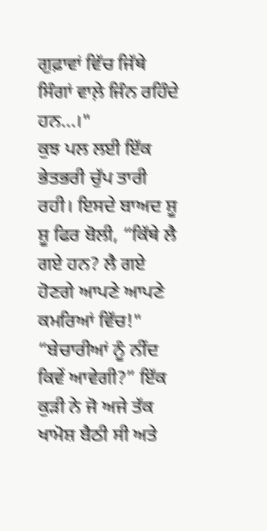ਗੁਫ਼ਾਵਾਂ ਵਿੱਚ ਜਿੱਥੇ ਸਿੰਗਾਂ ਵਾਲ਼ੇ ਜਿੰਨ ਰਹਿੰਦੇ ਹਨ...।"
ਕੁਝ ਪਲ ਲਈ ਇੱਕ ਭੇਤਭਰੀ ਚੁੱਪ ਤਾਰੀ ਰਹੀ। ਇਸਦੇ ਬਾਅਦ ਸ਼ੂ ਸ਼ੂ ਫਿਰ ਬੋਲੀ, “ਕਿੱਥੇ ਲੈ ਗਏ ਹਨ? ਲੈ ਗਏ ਹੋਣਗੇ ਆਪਣੇ ਆਪਣੇ ਕਮਰਿਆਂ ਵਿੱਚ!"
“ਬੇਚਾਰੀਆਂ ਨੂੰ ਨੀਂਦ ਕਿਵੇਂ ਆਵੇਗੀ?” ਇੱਕ ਕੁੜੀ ਨੇ ਜੋ ਅਜੇ ਤੱਕ ਖਾਮੋਸ਼ ਬੈਠੀ ਸੀ ਅਤੇ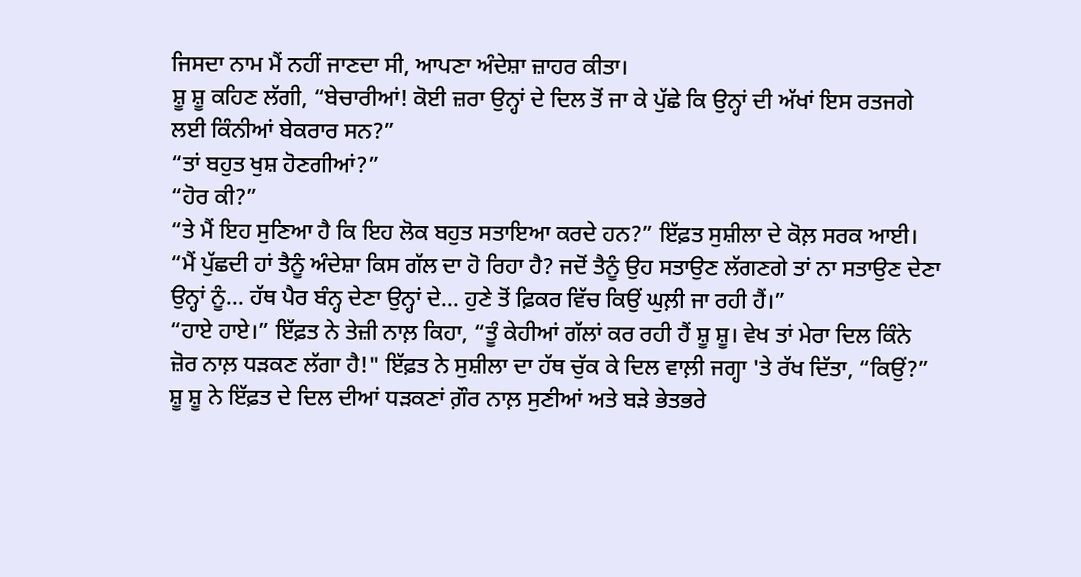ਜਿਸਦਾ ਨਾਮ ਮੈਂ ਨਹੀਂ ਜਾਣਦਾ ਸੀ, ਆਪਣਾ ਅੰਦੇਸ਼ਾ ਜ਼ਾਹਰ ਕੀਤਾ।
ਸ਼ੂ ਸ਼ੂ ਕਹਿਣ ਲੱਗੀ, “ਬੇਚਾਰੀਆਂ! ਕੋਈ ਜ਼ਰਾ ਉਨ੍ਹਾਂ ਦੇ ਦਿਲ ਤੋਂ ਜਾ ਕੇ ਪੁੱਛੇ ਕਿ ਉਨ੍ਹਾਂ ਦੀ ਅੱਖਾਂ ਇਸ ਰਤਜਗੇ ਲਈ ਕਿੰਨੀਆਂ ਬੇਕਰਾਰ ਸਨ?”
“ਤਾਂ ਬਹੁਤ ਖੁਸ਼ ਹੋਣਗੀਆਂ?”
“ਹੋਰ ਕੀ?”
“ਤੇ ਮੈਂ ਇਹ ਸੁਣਿਆ ਹੈ ਕਿ ਇਹ ਲੋਕ ਬਹੁਤ ਸਤਾਇਆ ਕਰਦੇ ਹਨ?” ਇੱਫ਼ਤ ਸੁਸ਼ੀਲਾ ਦੇ ਕੋਲ਼ ਸਰਕ ਆਈ।
“ਮੈਂ ਪੁੱਛਦੀ ਹਾਂ ਤੈਨੂੰ ਅੰਦੇਸ਼ਾ ਕਿਸ ਗੱਲ ਦਾ ਹੋ ਰਿਹਾ ਹੈ? ਜਦੋਂ ਤੈਨੂੰ ਉਹ ਸਤਾਉਣ ਲੱਗਣਗੇ ਤਾਂ ਨਾ ਸਤਾਉਣ ਦੇਣਾ ਉਨ੍ਹਾਂ ਨੂੰ... ਹੱਥ ਪੈਰ ਬੰਨ੍ਹ ਦੇਣਾ ਉਨ੍ਹਾਂ ਦੇ... ਹੁਣੇ ਤੋਂ ਫ਼ਿਕਰ ਵਿੱਚ ਕਿਉਂ ਘੁਲ਼ੀ ਜਾ ਰਹੀ ਹੈਂ।”
“ਹਾਏ ਹਾਏ।” ਇੱਫ਼ਤ ਨੇ ਤੇਜ਼ੀ ਨਾਲ਼ ਕਿਹਾ, “ਤੂੰ ਕੇਹੀਆਂ ਗੱਲਾਂ ਕਰ ਰਹੀ ਹੈਂ ਸ਼ੂ ਸ਼ੂ। ਵੇਖ ਤਾਂ ਮੇਰਾ ਦਿਲ ਕਿੰਨੇ ਜ਼ੋਰ ਨਾਲ਼ ਧੜਕਣ ਲੱਗਾ ਹੈ!" ਇੱਫ਼ਤ ਨੇ ਸੁਸ਼ੀਲਾ ਦਾ ਹੱਥ ਚੁੱਕ ਕੇ ਦਿਲ ਵਾਲ਼ੀ ਜਗ੍ਹਾ 'ਤੇ ਰੱਖ ਦਿੱਤਾ, “ਕਿਉਂ?”
ਸ਼ੂ ਸ਼ੂ ਨੇ ਇੱਫ਼ਤ ਦੇ ਦਿਲ ਦੀਆਂ ਧੜਕਣਾਂ ਗ਼ੌਰ ਨਾਲ਼ ਸੁਣੀਆਂ ਅਤੇ ਬੜੇ ਭੇਤਭਰੇ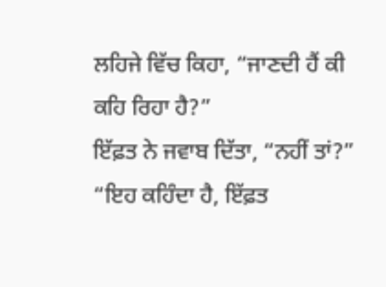ਲਹਿਜੇ ਵਿੱਚ ਕਿਹਾ, “ਜਾਣਦੀ ਹੈਂ ਕੀ ਕਹਿ ਰਿਹਾ ਹੈ?”
ਇੱਫ਼ਤ ਨੇ ਜਵਾਬ ਦਿੱਤਾ, “ਨਹੀਂ ਤਾਂ?”
“ਇਹ ਕਹਿੰਦਾ ਹੈ, ਇੱਫ਼ਤ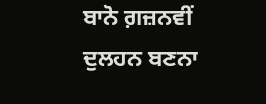ਬਾਨੋ ਗ਼ਜ਼ਨਵੀਂ ਦੁਲਹਨ ਬਣਨਾ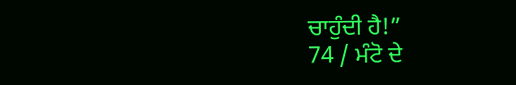ਚਾਹੁੰਦੀ ਹੈ!”
74 / ਮੰਟੋ ਦੇ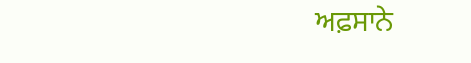ਅਫ਼ਸਾਨੇ